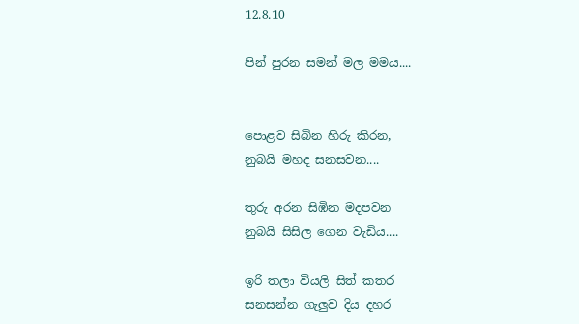12.8.10

පින් පුරන සමන් මල මමය....


පොළව සිබින හිරු කිරන,
නුබයි මහද සනසවන....

තුරු අරන සිඹින මදපවන
නුබයි සිසිල ගෙන වැඩිය....

ඉරි තලා වියලි සිත් කතර
සනසන්න ගැලුව දිය දහර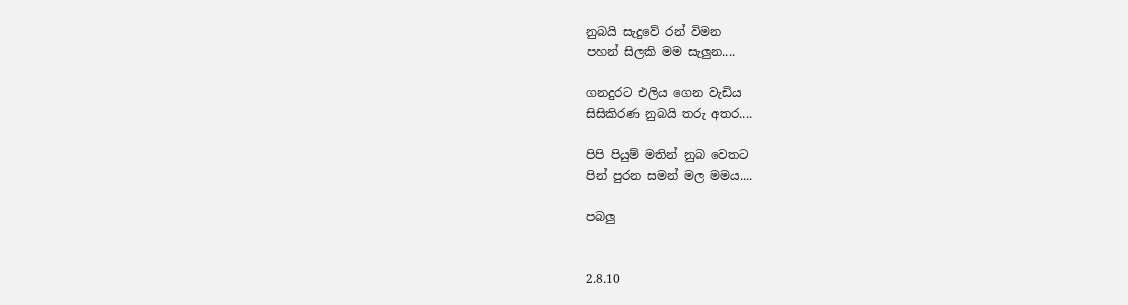නුබයි සැදුවේ රන් විමන
පහන් සිලකි මම සැලුන....

ගනදුරට එලිය ගෙන වැඩිය
සිසිකිරණ නුබයි තරු අතර....

පිපි පියුම් මතින් නුබ වෙතට
පින් පුරන සමන් මල මමය....

පබලු


2.8.10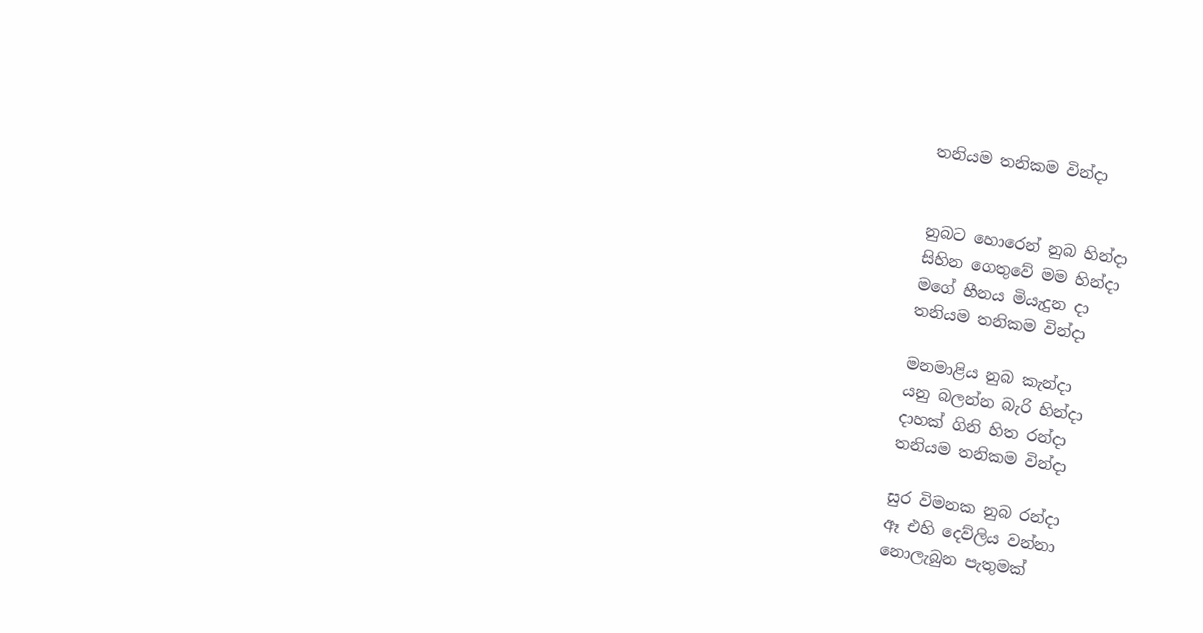තනියම තනිකම වින්දා


නුබට හොරෙන් නුබ හින්දා
සිහින ගෙතුවේ මම හින්දා
මගේ හීනය මියැදුන දා
තනියම තනිකම වින්දා

මනමාළිය නුබ කැන්දා
යනු බලන්න බැරි හින්දා
දාහක් ගිනි හිත රන්දා
තනියම තනිකම වින්දා

සුර විමනක නුබ රන්දා
ඈ එහි දෙව්ලිය වන්නා
නොලැබුන පැතුමක්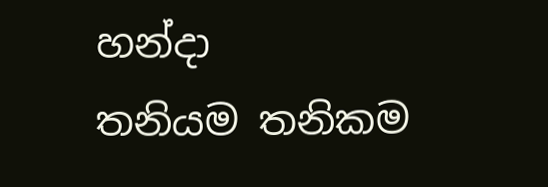හන්දා
තනියම තනිකම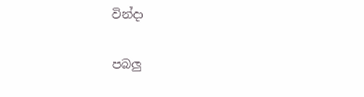වින්දා

පබලු